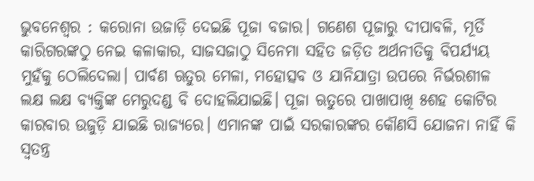ଭୁବନେଶ୍ୱର : କରୋନା ଉଜାଡ଼ି ଦେଇଛି ପୂଜା ବଜାର। ଗଣେଶ ପୂଜାରୁ ଦୀପାବଳି, ମୂର୍ତି କାରିଗରଙ୍କଠୁ ନେଇ କଳାକାର, ସାଜସଜାଠୁ ସିନେମା ସହିତ ଜଡ଼ିତ ଅର୍ଥନୀତିକୁ ବିପର୍ଯ୍ୟୟ ମୁହଁକୁ ଠେଲିଦେଲା। ପାର୍ବଣ ଋତୁର ମେଳା, ମହୋତ୍ସବ ଓ ଯାନିଯାତ୍ରା ଉପରେ ନିର୍ଭରଶୀଳ ଲକ୍ଷ ଲକ୍ଷ ବ୍ୟକ୍ତିଙ୍କ ମେରୁଦଣ୍ଡ ବି ଦୋହଲିଯାଇଛି। ପୂଜା ଋତୁରେ ପାଖାପାଖି ୫ଶହ କୋଟିର କାରବାର ଉଜୁଡ଼ି ଯାଇଛି ରାଜ୍ୟରେ। ଏମାନଙ୍କ ପାଇଁ ସରକାରଙ୍କର କୌଣସି ଯୋଜନା ନାହିଁ କି ସ୍ବତନ୍ତ୍ର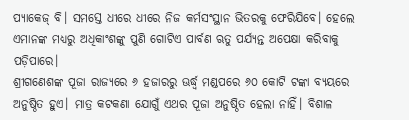ପ୍ୟାକେଜ୍ ବି। ସମସ୍ତେ ଧୀରେ ଧୀରେ ନିଜ କର୍ମସଂସ୍ଥାନ ଭିତରକୁ ଫେରିଯିବେ। ହେଲେ ଏମାନଙ୍କ ମଧ୍ୟରୁ ଅଧିକାଂଶଙ୍କୁ ପୁଣି ଗୋଟିଏ ପାର୍ବଣ ଋତୁ ପର୍ଯ୍ୟନ୍ତ ଅପେକ୍ଷା କରିବାକୁ ପଡ଼ିପାରେ।
ଶ୍ରୀଗଣେଶଙ୍କ ପୂଜା ରାଜ୍ୟରେ ୬ ହଜାରରୁ ଊର୍ଦ୍ଧ୍ବ ମଣ୍ଡପରେ ୬୦ କୋଟି ଟଙ୍କା ବ୍ୟୟରେ ଅନୁଷ୍ଠିତ ହୁଏ। ମାତ୍ର କଟକଣା ଯୋଗୁଁ ଏଥର ପୂଜା ଅନୁଷ୍ଠିତ ହେଲା ନାହିଁ। ବିଶାଳ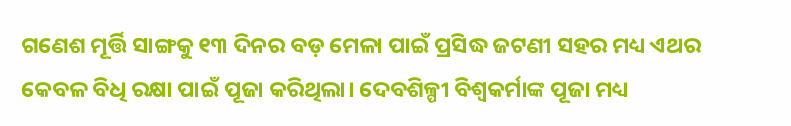ଗଣେଶ ମୂର୍ତ୍ତି ସାଙ୍ଗକୁ ୧୩ ଦିନର ବଡ଼ ମେଳା ପାଇଁ ପ୍ରସିଦ୍ଧ ଜଟଣୀ ସହର ମଧ୍ୟ ଏଥର କେବଳ ବିଧି ରକ୍ଷା ପାଇଁ ପୂଜା କରିଥିଲା। ଦେବଶିଳ୍ପୀ ବିଶ୍ବକର୍ମାଙ୍କ ପୂଜା ମଧ୍ୟ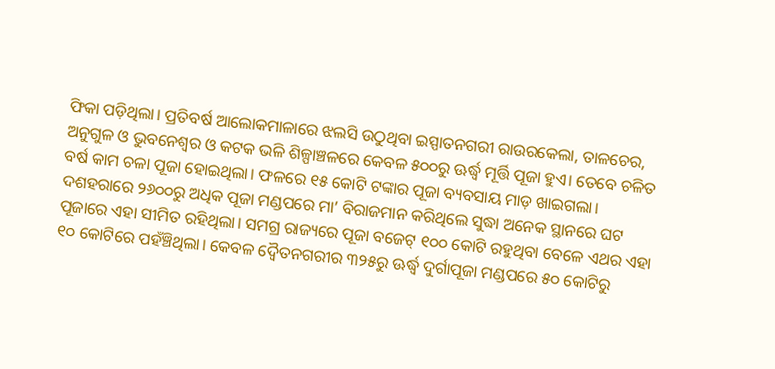ଫିକା ପଡ଼ିଥିଲା। ପ୍ରତିବର୍ଷ ଆଲୋକମାଳାରେ ଝଲସି ଉଠୁଥିବା ଇସ୍ପାତନଗରୀ ରାଉରକେଲା, ତାଳଚେର, ଅନୁଗୁଳ ଓ ଭୁବନେଶ୍ବର ଓ କଟକ ଭଳି ଶିଳ୍ପାଞ୍ଚଳରେ କେବଳ ୫୦୦ରୁ ଊର୍ଦ୍ଧ୍ବ ମୂର୍ତ୍ତି ପୂଜା ହୁଏ। ତେବେ ଚଳିତ ବର୍ଷ କାମ ଚଳା ପୂଜା ହୋଇଥିଲା। ଫଳରେ ୧୫ କୋଟି ଟଙ୍କାର ପୂଜା ବ୍ୟବସାୟ ମାଡ଼ ଖାଇଗଲା।
ଦଶହରାରେ ୨୬୦୦ରୁ ଅଧିକ ପୂଜା ମଣ୍ଡପରେ ମା’ ବିରାଜମାନ କରିଥିଲେ ସୁଦ୍ଧା ଅନେକ ସ୍ଥାନରେ ଘଟ ପୂଜାରେ ଏହା ସୀମିତ ରହିଥିଲା। ସମଗ୍ର ରାଜ୍ୟରେ ପୂଜା ବଜେଟ୍ ୧୦୦ କୋଟି ରହୁଥିବା ବେଳେ ଏଥର ଏହା ୧୦ କୋଟିରେ ପହଁଞ୍ଚିଥିଲା। କେବଳ ଦ୍ବୈତନଗରୀର ୩୨୫ରୁ ଊର୍ଦ୍ଧ୍ବ ଦୁର୍ଗାପୂଜା ମଣ୍ଡପରେ ୫୦ କୋଟିରୁ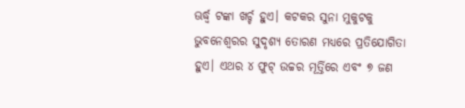ଊର୍ଦ୍ଧ୍ବ ଟଙ୍କା ଖର୍ଚ୍ଚ ହୁଏ। କଟକର ସୁନା ମୁକୁଟକୁ ଭୁବନେଶ୍ବରର ସୁଦୃଶ୍ୟ ତୋରଣ ମଧ୍ୟରେ ପ୍ରତିଯୋଗିତା ହୁଏ। ଏଥର ୪ ଫୁଟ୍ ଉଚ୍ଚର ମୂର୍ତ୍ତିରେ ଏବଂ ୭ ଜଣ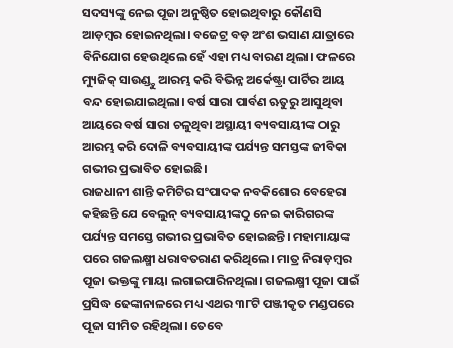ସଦସ୍ୟଙ୍କୁ ନେଇ ପୂଜା ଅନୁଷ୍ଠିତ ହୋଇଥିବାରୁ କୌଣସି ଆଡ଼ମ୍ବର ହୋଇନଥିଲା। ବଜେଟ୍ର ବଡ଼ ଅଂଶ ଭସାଣ ଯାତ୍ରାରେ ବିନିଯୋଗ ହେଉଥିଲେ ହେଁ ଏହା ମଧ୍ୟ ବାରଣ ଥିଲା। ଫଳରେ ମ୍ୟୁଜିକ୍ ସାଉଣ୍ଡ୍ଠୁ ଆରମ୍ଭ କରି ବିଭିନ୍ନ ଅର୍କେଷ୍ଟ୍ରା ପାର୍ଟିର ଆୟ ବନ୍ଦ ହୋଇଯାଇଥିଲା। ବର୍ଷ ସାରା ପାର୍ବଣ ଋତୁରୁ ଆସୁଥିବା ଆୟରେ ବର୍ଷ ସାରା ଚଳୁଥିବା ଅସ୍ଥାୟୀ ବ୍ୟବସାୟୀଙ୍କ ଠାରୁ ଆରମ୍ଭ କରି ଦୋଳି ବ୍ୟବସାୟୀଙ୍କ ପର୍ଯ୍ୟନ୍ତ ସମସ୍ତଙ୍କ ଜୀବିକା ଗଭୀର ପ୍ରଭାବିତ ହୋଇଛି।
ରାଜଧାନୀ ଶାନ୍ତି କମିଟିର ସଂପାଦକ ନବକିଶୋର ବେହେରା କହିଛନ୍ତି ଯେ ବେଲୁନ୍ ବ୍ୟବସାୟୀଙ୍କଠୁ ନେଇ କାରିଗରଙ୍କ ପର୍ଯ୍ୟନ୍ତ ସମସ୍ତେ ଗଭୀର ପ୍ରଭାବିତ ହୋଇଛନ୍ତି। ମହାମାୟାଙ୍କ ପରେ ଗଜଲକ୍ଷ୍ମୀ ଧରାବତରାଣ କରିଥିଲେ। ମାତ୍ର ନିରାଡ଼ମ୍ବର ପୂଜା ଭକ୍ତଙ୍କୁ ମାୟା ଲଗାଇପାରିନଥିଲା। ଗଜଲକ୍ଷ୍ମୀ ପୂଜା ପାଇଁ ପ୍ରସିଦ୍ଧ ଢେଙ୍କାନାଳରେ ମଧ୍ୟ ଏଥର ୩୮ଟି ପଞ୍ଜୀକୃତ ମଣ୍ଡପରେ ପୂଜା ସୀମିତ ରହିଥିଲା। ତେବେ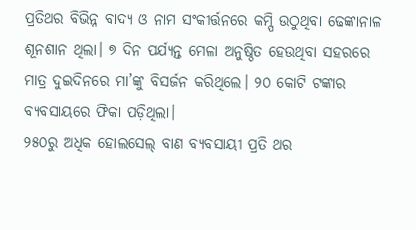ପ୍ରତିଥର ବିଭିନ୍ନ ବାଦ୍ୟ ଓ ନାମ ସଂକୀର୍ତ୍ତନରେ କମ୍ପି ଉଠୁଥିବା ଢେଙ୍କାନାଳ ଶୂନଶାନ ଥିଲା। ୭ ଦିନ ପର୍ଯ୍ୟନ୍ତ ମେଳା ଅନୁଷ୍ଠିତ ହେଉଥିବା ସହରରେ ମାତ୍ର ଦୁଇଦିନରେ ମା’ଙ୍କୁ ବିସର୍ଜନ କରିଥିଲେ। ୨୦ କୋଟି ଟଙ୍କାର ବ୍ୟବସାୟରେ ଫିକା ପଡ଼ିଥିଲା।
୨୫୦ରୁ ଅଧିକ ହୋଲସେଲ୍ ବାଣ ବ୍ୟବସାୟୀ ପ୍ରତି ଥର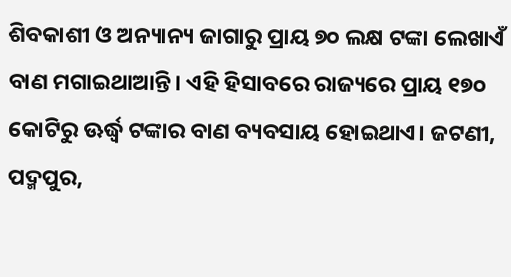ଶିବକାଶୀ ଓ ଅନ୍ୟାନ୍ୟ ଜାଗାରୁ ପ୍ରାୟ ୭୦ ଲକ୍ଷ ଟଙ୍କା ଲେଖାଏଁ ବାଣ ମଗାଇଥାଆନ୍ତି। ଏହି ହିସାବରେ ରାଜ୍ୟରେ ପ୍ରାୟ ୧୭୦ କୋଟିରୁ ଊର୍ଦ୍ଧ୍ବ ଟଙ୍କାର ବାଣ ବ୍ୟବସାୟ ହୋଇଥାଏ। ଜଟଣୀ, ପଦ୍ମପୁର,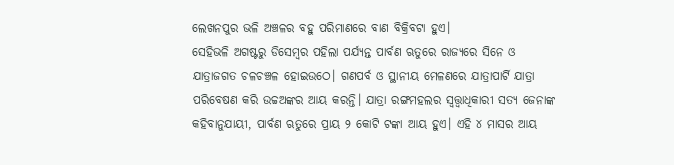ଲେଖନପୁର ଭଳି ଅଞ୍ଚଳର ବହୁ ପରିମାଣରେ ବାଣ ବିକ୍ରିବଟା ହୁଏ।
ସେହିଭଳି ଅଗଷ୍ଟରୁ ଡିସେମ୍ବର ପହିଲା ପର୍ଯ୍ୟନ୍ତ ପାର୍ବଣ ଋତୁରେ ରାଜ୍ୟରେ ସିନେ ଓ ଯାତ୍ରାଜଗତ ଚଳଚଞ୍ଚଳ ହୋଇଉଠେ। ଗଣପର୍ବ ଓ ସ୍ଥାନୀୟ ମେଳଣରେ ଯାତ୍ରାପାର୍ଟି ଯାତ୍ରା ପରିବେଷଣ କରି ଉଚ୍ଚଅଙ୍କର ଆୟ କରନ୍ତି। ଯାତ୍ରା ରଙ୍ଗମହଲର ସ୍ବତ୍ତ୍ବାଧିକାରୀ ସତ୍ୟ ଜେନାଙ୍କ କହିବାନୁଯାୟୀ, ପାର୍ବଣ ଋତୁରେ ପ୍ରାୟ ୨ କୋଟି ଟଙ୍କା ଆୟ ହୁଏ। ଏହି ୪ ମାସର ଆୟ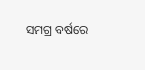ସମଗ୍ର ବର୍ଷରେ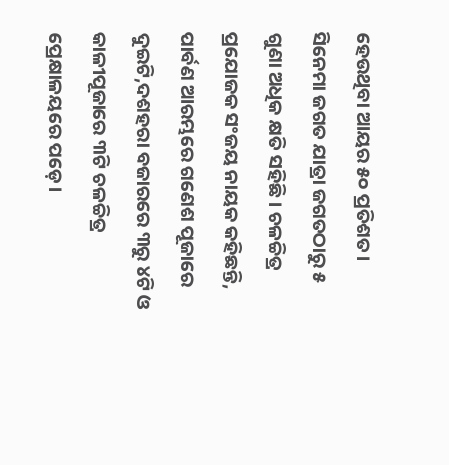ହେଉଥିବା ଆୟର ୫୦ ପ୍ରତିଶତ। ସିନେମା ଜଗତ ଯାତ୍ରା ଜଗତଠାରୁ ୫ ଗୁଣା ଅଧିକ କ୍ଷତି ସହିଛି। ଚଳଚ୍ଚିତ୍ର ପ୍ରଯୋଜକ ସଂଜୟ ନାୟକ କହିଛନ୍ତି, ପାର୍ବଣ ଆରମ୍ଭରେ ଗଣେଶ ପୂଜାରେ ଦୁଇଟି,ଦଶହରା ବଜାରରେ ୩ରୁ ୪ଟି ଓ କାଳୀପୂଜାରେ ୩ଟି ଚଳଚ୍ଚିତ୍ର ପ୍ରେକ୍ଷାଳୟରେ ପଡ଼େ।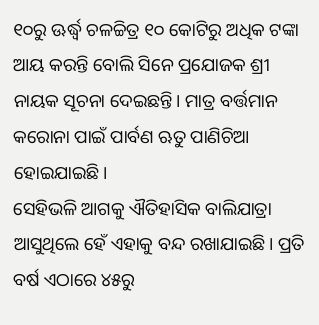୧୦ରୁ ଊର୍ଦ୍ଧ୍ବ ଚଳଚ୍ଚିତ୍ର ୧୦ କୋଟିରୁ ଅଧିକ ଟଙ୍କା ଆୟ କରନ୍ତି ବୋଲି ସିନେ ପ୍ରଯୋଜକ ଶ୍ରୀ ନାୟକ ସୂଚନା ଦେଇଛନ୍ତି। ମାତ୍ର ବର୍ତ୍ତମାନ କରୋନା ପାଇଁ ପାର୍ବଣ ଋତୁ ପାଣିଚିଆ ହୋଇଯାଇଛି।
ସେହିଭଳି ଆଗକୁ ଐତିହାସିକ ବାଲିଯାତ୍ରା ଆସୁଥିଲେ ହେଁ ଏହାକୁ ବନ୍ଦ ରଖାଯାଇଛି। ପ୍ରତି ବର୍ଷ ଏଠାରେ ୪୫ରୁ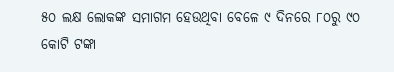୫୦ ଲକ୍ଷ ଲୋକଙ୍କ ସମାଗମ ହେଉଥିବା ବେଳେ ୯ ଦିନରେ ୮୦ରୁ ୯୦ କୋଟି ଟଙ୍କା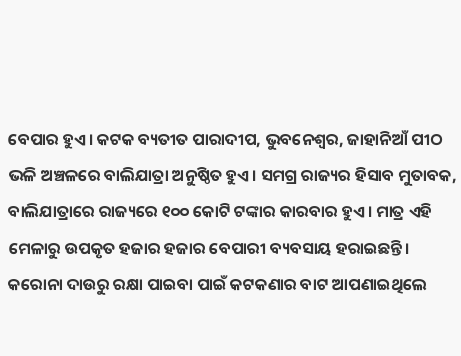ବେପାର ହୁଏ। କଟକ ବ୍ୟତୀତ ପାରାଦୀପ, ଭୁବନେଶ୍ବର, ଜାହାନିଆଁ ପୀଠ ଭଳି ଅଞ୍ଚଳରେ ବାଲିଯାତ୍ରା ଅନୁଷ୍ଠିତ ହୁଏ। ସମଗ୍ର ରାଜ୍ୟର ହିସାବ ମୁତାବକ, ବାଲିଯାତ୍ରାରେ ରାଜ୍ୟରେ ୧୦୦ କୋଟି ଟଙ୍କାର କାରବାର ହୁଏ। ମାତ୍ର ଏହି ମେଳାରୁ ଉପକୃତ ହଜାର ହଜାର ବେପାରୀ ବ୍ୟବସାୟ ହରାଇଛନ୍ତି। କରୋନା ଦାଉରୁ ରକ୍ଷା ପାଇବା ପାଇଁ କଟକଣାର ବାଟ ଆପଣାଇଥିଲେ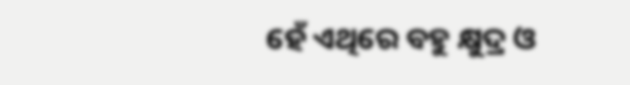ହେଁ ଏଥିରେ ବହୁ କ୍ଷୁଦ୍ର ଓ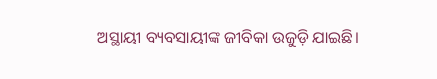ଅସ୍ଥାୟୀ ବ୍ୟବସାୟୀଙ୍କ ଜୀବିକା ଉଜୁଡ଼ି ଯାଇଛି।